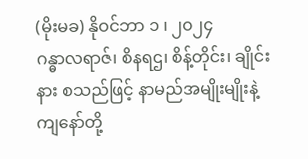(မိုးမခ) နိုဝင်ဘာ ၁ ၊ ၂၀၂၄
ဂန္ဓာလရာဇ်၊ စိနရဌ၊ စိန့်တိုင်း၊ ချိုင်းနား စသည်ဖြင့် နာမည်အမျိုးမျိုးနဲ့ ကျနော်တို့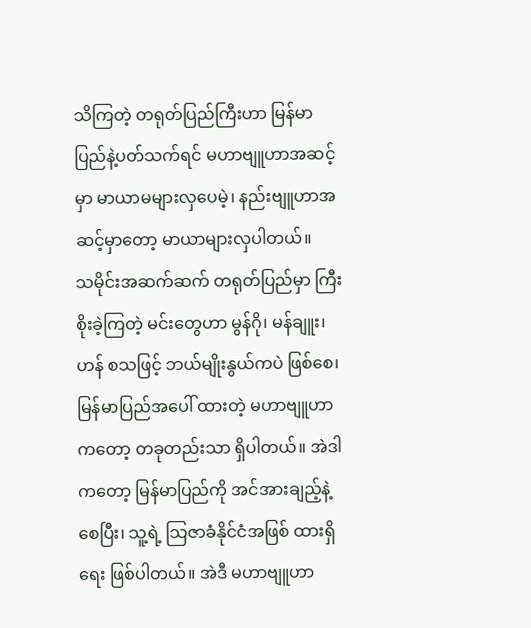သိကြတဲ့ တရုတ်ပြည်ကြီးဟာ မြန်မာပြည်နဲ့ပတ်သက်ရင် မဟာဗျူဟာအဆင့်မှာ မာယာမများလှပေမဲ့၊ နည်းဗျူဟာအဆင့်မှာတော့ မာယာများလှပါတယ်။
သမိုင်းအဆက်ဆက် တရုတ်ပြည်မှာ ကြီးစိုးခဲ့ကြတဲ့ မင်းတွေဟာ မွန်ဂို၊ မန်ချူး၊ ဟန် စသဖြင့် ဘယ်မျိုးနွယ်ကပဲ ဖြစ်စေ၊ မြန်မာပြည်အပေါ် ထားတဲ့ မဟာဗျူဟာကတော့ တခုတည်းသာ ရှိပါတယ်။ အဲဒါကတော့ မြန်မာပြည်ကို အင်အားချည့်နဲ့စေပြီး၊ သူ့ရဲ့ သြဇာခံနိုင်ငံအဖြစ် ထားရှိရေး ဖြစ်ပါတယ်။ အဲဒီ မဟာဗျူဟာ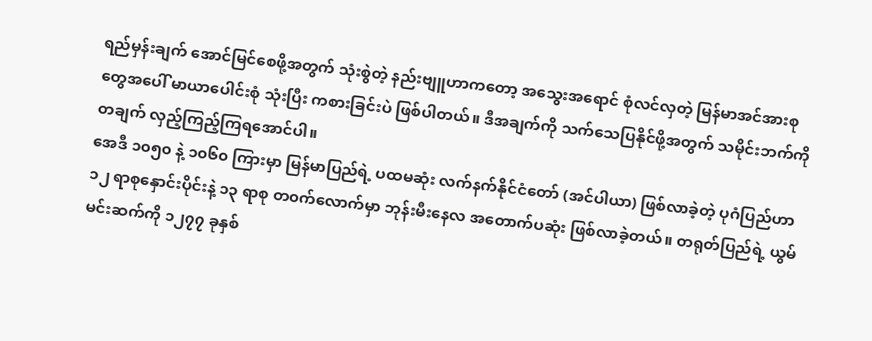ရည်မှန်းချက် အောင်မြင်စေဖို့အတွက် သုံးစွဲတဲ့ နည်းဗျူဟာကတော့ အသွေးအရောင် စုံလင်လှတဲ့ မြန်မာအင်အားစုတွေအပေါ် မာယာပေါင်းစုံ သုံးပြီး ကစားခြင်းပဲ ဖြစ်ပါတယ်။ ဒီအချက်ကို သက်သေပြနိုင်ဖို့အတွက် သမိုင်းဘက်ကို တချက် လှည့်ကြည့်ကြရအောင်ပါ။
အေဒီ ၁၀၅၀ နဲ့ ၁၀၆၀ ကြားမှာ မြန်မာပြည်ရဲ့ ပထမဆုံး လက်နက်နိုင်ငံတော် (အင်ပါယာ) ဖြစ်လာခဲ့တဲ့ ပုဂံပြည်ဟာ ၁၂ ရာစုနှောင်းပိုင်းနဲ့ ၁၃ ရာစု တ၀က်လောက်မှာ ဘုန်းမီးနေလ အတောက်ပဆုံး ဖြစ်လာခဲ့တယ်။ တရုတ်ပြည်ရဲ့ ယွမ်မင်းဆက်ကို ၁၂၇၇ ခုနှစ်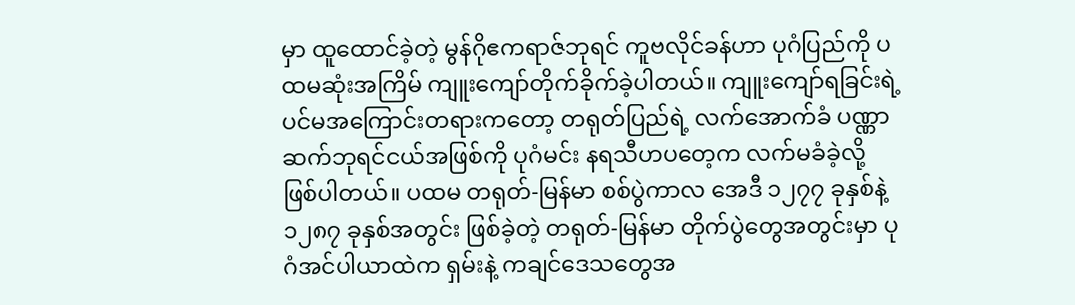မှာ ထူထောင်ခဲ့တဲ့ မွန်ဂိုဧကရာဇ်ဘုရင် ကူဗလိုင်ခန်ဟာ ပုဂံပြည်ကို ပထမဆုံးအကြိမ် ကျူးကျော်တိုက်ခိုက်ခဲ့ပါတယ်။ ကျူးကျော်ရခြင်းရဲ့ ပင်မအကြောင်းတရားကတော့ တရုတ်ပြည်ရဲ့ လက်အောက်ခံ ပဏ္ဏာဆက်ဘုရင်ငယ်အဖြစ်ကို ပုဂံမင်း နရသီဟပတေ့က လက်မခံခဲ့လို့ ဖြစ်ပါတယ်။ ပထမ တရုတ်-မြန်မာ စစ်ပွဲကာလ အေဒီ ၁၂၇၇ ခုနှစ်နဲ့ ၁၂၈၇ ခုနှစ်အတွင်း ဖြစ်ခဲ့တဲ့ တရုတ်-မြန်မာ တိုက်ပွဲတွေအတွင်းမှာ ပုဂံအင်ပါယာထဲက ရှမ်းနဲ့ ကချင်ဒေသတွေအ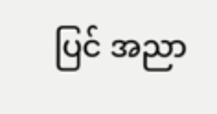ပြင် အညာ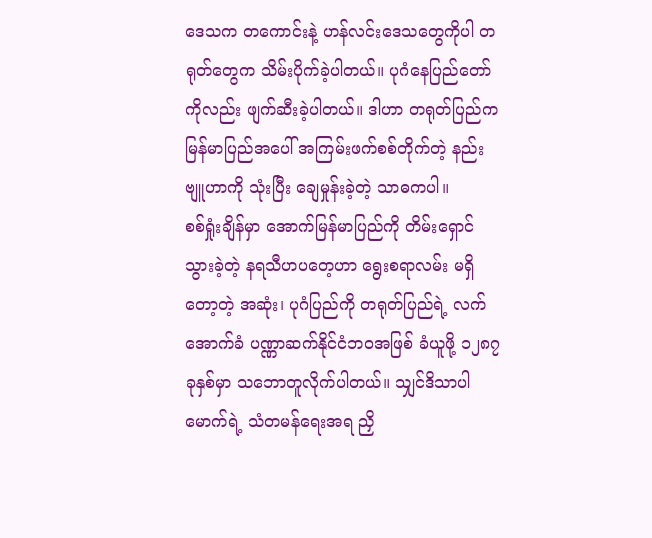ဒေသက တကောင်းနဲ့ ဟန်လင်းဒေသတွေကိုပါ တရုတ်တွေက သိမ်းပိုက်ခဲ့ပါတယ်။ ပုဂံနေပြည်တော်ကိုလည်း ဖျက်ဆီးခဲ့ပါတယ်။ ဒါဟာ တရုတ်ပြည်က မြန်မာပြည်အပေါ် အကြမ်းဖက်စစ်တိုက်တဲ့ နည်းဗျူဟာကို သုံးပြီး ချေမှုန်းခဲ့တဲ့ သာဓကပါ။
စစ်ရှုံးချိန်မှာ အောက်မြန်မာပြည်ကို တိမ်းရှောင်သွားခဲ့တဲ့ နရသီဟပတေ့ဟာ ရွေးစရာလမ်း မရှိတော့တဲ့ အဆုံး၊ ပုဂံပြည်ကို တရုတ်ပြည်ရဲ့ လက်အောက်ခံ ပဏ္ဏာဆက်နိုင်ငံဘ၀အဖြစ် ခံယူဖို့ ၁၂၈၇ ခုနှစ်မှာ သဘောတူလိုက်ပါတယ်။ သျှင်ဒိသာပါမောက်ရဲ့ သံတမန်ရေးအရ ညှိ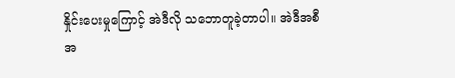နှိုင်းပေးမှုကြောင့် အဲဒီလို သဘောတူခဲ့တာပါ။ အဲဒီအစီအ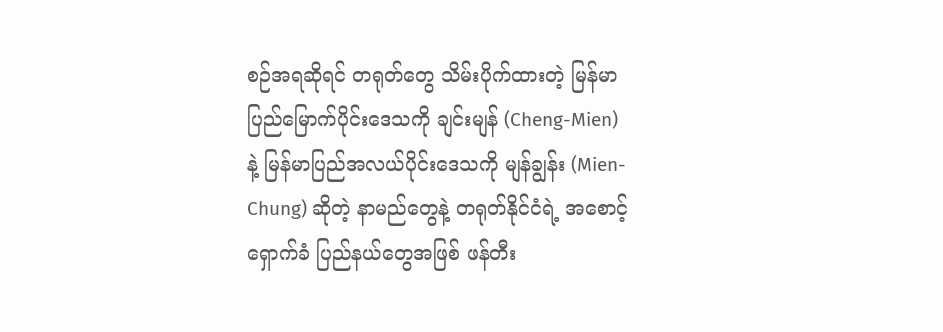စဉ်အရဆိုရင် တရုတ်တွေ သိမ်းပိုက်ထားတဲ့ မြန်မာပြည်မြောက်ပိုင်းဒေသကို ချင်းမျန် (Cheng-Mien) နဲ့ မြန်မာပြည်အလယ်ပိုင်းဒေသကို မျန်ချွန်း (Mien-Chung) ဆိုတဲ့ နာမည်တွေနဲ့ တရုတ်နိုင်ငံရဲ့ အစောင့်ရှောက်ခံ ပြည်နယ်တွေအဖြစ် ဖန်တီး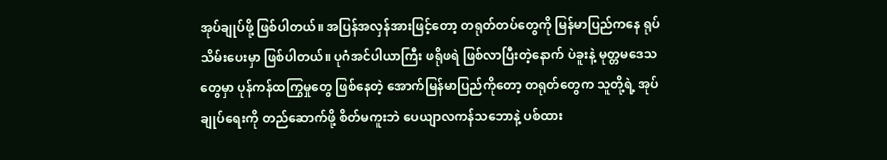အုပ်ချုပ်ဖို့ ဖြစ်ပါတယ်။ အပြန်အလှန်အားဖြင့်တော့ တရုတ်တပ်တွေကို မြန်မာပြည်ကနေ ရုပ်သိမ်းပေးမှာ ဖြစ်ပါတယ်။ ပုဂံအင်ပါယာကြီး ဖရိုဖရဲ ဖြစ်လာပြီးတဲ့နောက် ပဲခူးနဲ့ မုတ္တမဒေသတွေမှာ ပုန်ကန်ထကြွမှုတွေ ဖြစ်နေတဲ့ အောက်မြန်မာပြည်ကိုတော့ တရုတ်တွေက သူတို့ရဲ့ အုပ်ချုပ်ရေးကို တည်ဆောက်ဖို့ စိတ်မကူးဘဲ ပေယျာလကန်သဘောနဲ့ ပစ်ထား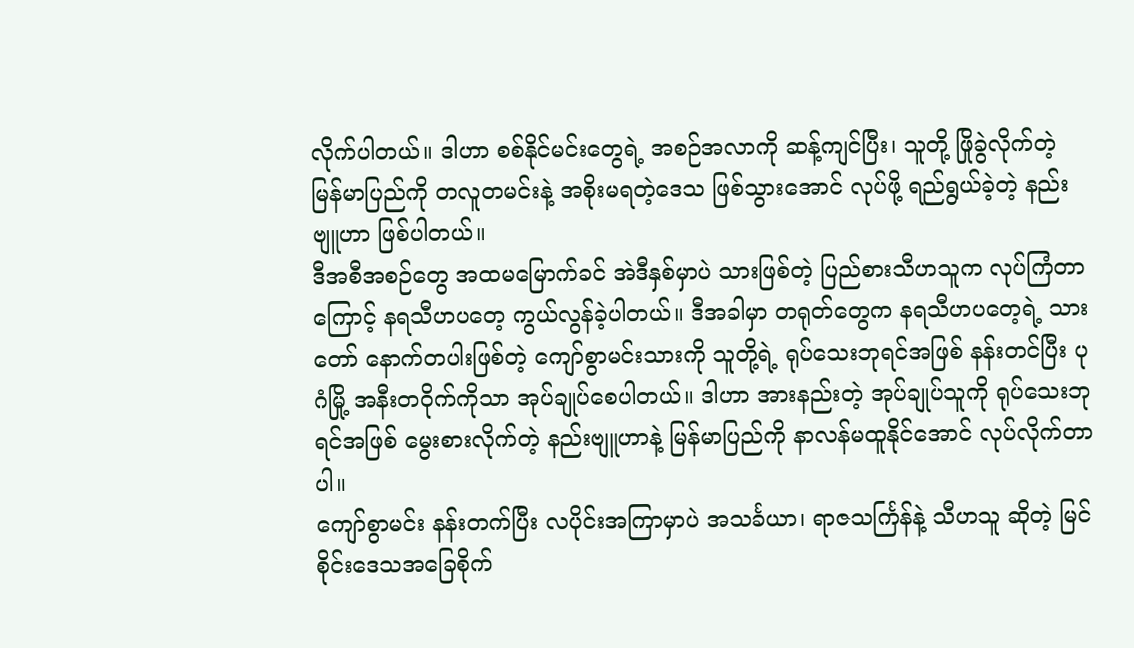လိုက်ပါတယ်။ ဒါဟာ စစ်နိုင်မင်းတွေရဲ့ အစဉ်အလာကို ဆန့်ကျင်ပြီး၊ သူတို့ ဖြိုခွဲလိုက်တဲ့ မြန်မာပြည်ကို တလူတမင်းနဲ့ အစိုးမရတဲ့ဒေသ ဖြစ်သွားအောင် လုပ်ဖို့ ရည်ရွယ်ခဲ့တဲ့ နည်းဗျူဟာ ဖြစ်ပါတယ်။
ဒီအစီအစဉ်တွေ အထမမြောက်ခင် အဲဒီနှစ်မှာပဲ သားဖြစ်တဲ့ ပြည်စားသီဟသူက လုပ်ကြံတာကြောင့် နရသီဟပတေ့ ကွယ်လွန်ခဲ့ပါတယ်။ ဒီအခါမှာ တရုတ်တွေက နရသီဟပတေ့ရဲ့ သားတော် နောက်တပါးဖြစ်တဲ့ ကျော်စွာမင်းသားကို သူတို့ရဲ့ ရုပ်သေးဘုရင်အဖြစ် နန်းတင်ပြီး ပုဂံမြို့ အနီးတဝိုက်ကိုသာ အုပ်ချုပ်စေပါတယ်။ ဒါဟာ အားနည်းတဲ့ အုပ်ချုပ်သူကို ရုပ်သေးဘုရင်အဖြစ် မွေးစားလိုက်တဲ့ နည်းဗျူဟာနဲ့ မြန်မာပြည်ကို နာလန်မထူနိုင်အောင် လုပ်လိုက်တာပါ။
ကျော်စွာမင်း နန်းတက်ပြီး လပိုင်းအကြာမှာပဲ အသင်္ခယာ၊ ရာဇသင်္ကြန်နဲ့ သီဟသူ ဆိုတဲ့ မြင်စိုင်းဒေသအခြေစိုက်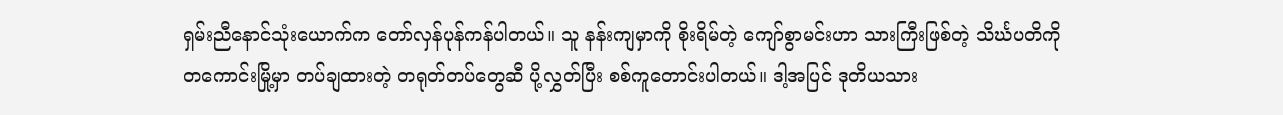ရှမ်းညီနောင်သုံးယောက်က တော်လှန်ပုန်ကန်ပါတယ်။ သူ နန်းကျမှာကို စိုးရိမ်တဲ့ ကျော်စွာမင်းဟာ သားကြီးဖြစ်တဲ့ သိင်္ဃပတိကို တကောင်းမြို့မှာ တပ်ချထားတဲ့ တရုတ်တပ်တွေဆီ ပို့လွှတ်ပြီး စစ်ကူတောင်းပါတယ်။ ဒါ့အပြင် ဒုတိယသား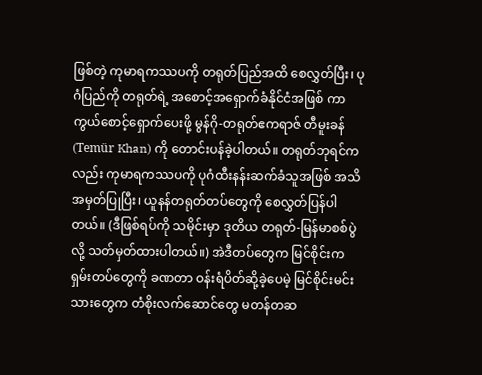ဖြစ်တဲ့ ကုမာရကဿပကို တရုတ်ပြည်အထိ စေလွှတ်ပြီး၊ ပုဂံပြည်ကို တရုတ်ရဲ့ အစောင့်အရှောက်ခံနိုင်ငံအဖြစ် ကာကွယ်စောင့်ရှောက်ပေးဖို့ မွန်ဂို-တရုတ်ဧကရာဇ် တီမူးခန် (Temür Khan) ကို တောင်းပန်ခဲ့ပါတယ်။ တရုတ်ဘုရင်ကလည်း ကုမာရကဿပကို ပုဂံထီးနန်းဆက်ခံသူအဖြစ် အသိအမှတ်ပြုပြီး၊ ယူနန်တရုတ်တပ်တွေကို စေလွှတ်ပြန်ပါတယ်။ (ဒီဖြစ်ရပ်ကို သမိုင်းမှာ ဒုတိယ တရုတ်-မြန်မာစစ်ပွဲလို့ သတ်မှတ်ထားပါတယ်။) အဲဒီတပ်တွေက မြင်စိုင်းက ရှမ်းတပ်တွေကို ခဏတာ ဝန်းရံပိတ်ဆို့ခဲ့ပေမဲ့ မြင်စိုင်းမင်းသားတွေက တံစိုးလက်ဆောင်တွေ မတန်တဆ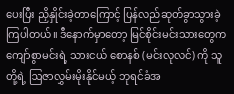ပေးပြီး ညှိနှိုင်းခဲ့တာကြောင့် ပြန်လည်ဆုတ်ခွာသွားခဲ့ကြပါတယ်။ ဒီနောက်မှာတော့ မြင်စိုင်းမင်းသားတွေက ကျော်စွာမင်းရဲ့ သားငယ် စောနစ် (မင်းလုလင်) ကို သူတို့ရဲ့ ဩဇာလွှမ်းမိုးနိုင်မယ့် ဘုရင်ခံအ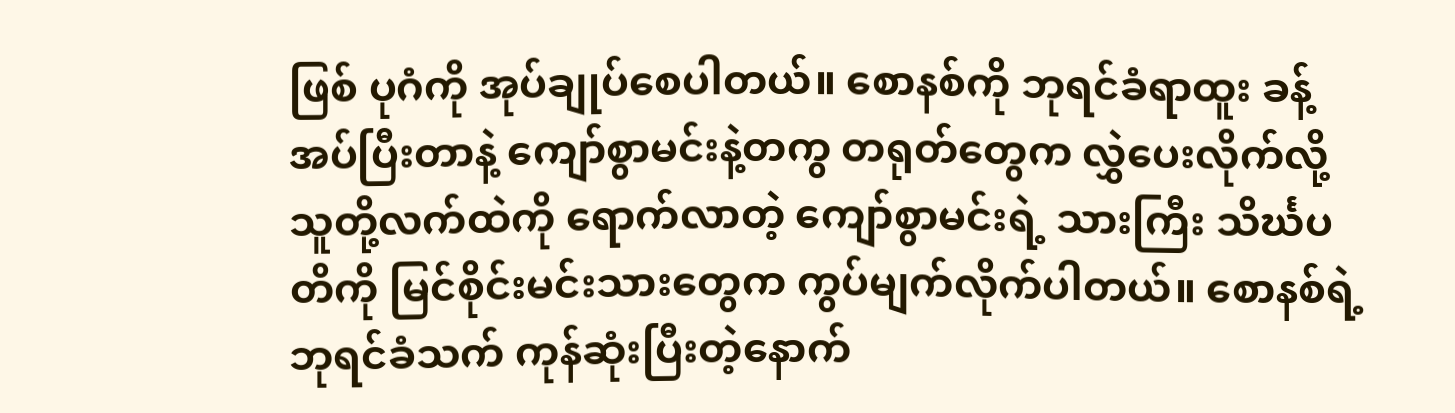ဖြစ် ပုဂံကို အုပ်ချုပ်စေပါတယ်။ စောနစ်ကို ဘုရင်ခံရာထူး ခန့်အပ်ပြီးတာနဲ့ ကျော်စွာမင်းနဲ့တကွ တရုတ်တွေက လွှဲပေးလိုက်လို့ သူတို့လက်ထဲကို ရောက်လာတဲ့ ကျော်စွာမင်းရဲ့ သားကြီး သိင်္ဃပတိကို မြင်စိုင်းမင်းသားတွေက ကွပ်မျက်လိုက်ပါတယ်။ စောနစ်ရဲ့ ဘုရင်ခံသက် ကုန်ဆုံးပြီးတဲ့နောက်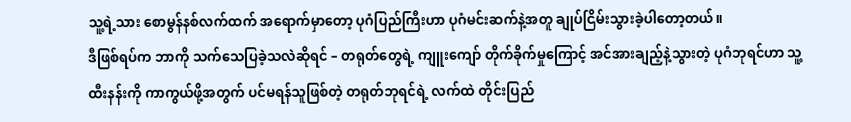သူ့ရဲ့သား စောမွန်နစ်လက်ထက် အရောက်မှာတော့ ပုဂံပြည်ကြီးဟာ ပုဂံမင်းဆက်နဲ့အတူ ချုပ်ငြိမ်းသွားခဲ့ပါတော့တယ်။
ဒီဖြစ်ရပ်က ဘာကို သက်သေပြခဲ့သလဲဆိုရင် – တရုတ်တွေရဲ့ ကျူးကျော် တိုက်ခိုက်မှုကြောင့် အင်အားချည့်နဲ့သွားတဲ့ ပုဂံဘုရင်ဟာ သူ့ထီးနန်းကို ကာကွယ်ဖို့အတွက် ပင်မရန်သူဖြစ်တဲ့ တရုတ်ဘုရင်ရဲ့ လက်ထဲ တိုင်းပြည်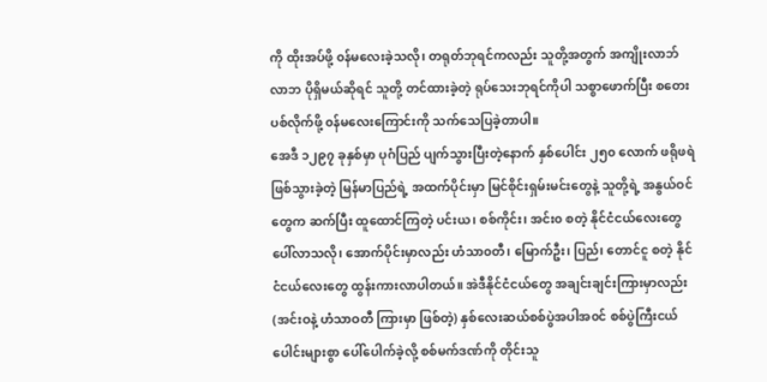ကို ထိုးအပ်ဖို့ ၀န်မလေးခဲ့သလို၊ တရုတ်ဘုရင်ကလည်း သူတို့အတွက် အကျိုးလာဘ်လာဘ ပိုရှိမယ်ဆိုရင် သူတို့ တင်ထားခဲ့တဲ့ ရုပ်သေးဘုရင်ကိုပါ သစ္စာဖောက်ပြီး စတေးပစ်လိုက်ဖို့ ၀န်မလေးကြောင်းကို သက်သေပြခဲ့တာပါ။
အေဒီ ၁၂၉၇ ခုနှစ်မှာ ပုဂံပြည် ပျက်သွားပြီးတဲ့နောက် နှစ်ပေါင်း ၂၅၀ လောက် ဖရိုဖရဲဖြစ်သွားခဲ့တဲ့ မြန်မာပြည်ရဲ့ အထက်ပိုင်းမှာ မြင်စိုင်းရှမ်းမင်းတွေနဲ့ သူတို့ရဲ့ အနွယ်ဝင်တွေက ဆက်ပြီး ထူထောင်ကြတဲ့ ပင်းယ၊ စစ်ကိုင်း၊ အင်း၀ စတဲ့ နိုင်ငံငယ်လေးတွေ ပေါ်လာသလို၊ အောက်ပိုင်းမှာလည်း ဟံသာ၀တီ၊ မြောက်ဦး၊ ပြည်၊ တောင်ငူ စတဲ့ နိုင်ငံငယ်လေးတွေ ထွန်းကားလာပါတယ်။ အဲဒီနိုင်ငံငယ်တွေ အချင်းချင်းကြားမှာလည်း (အင်းဝနဲ့ ဟံသာဝတီ ကြားမှာ ဖြစ်တဲ့) နှစ်လေးဆယ်စစ်ပွဲအပါအ၀င် စစ်ပွဲကြီးငယ်ပေါင်းများစွာ ပေါ်ပေါက်ခဲ့လို့ စစ်မက်ဒဏ်ကို တိုင်းသူ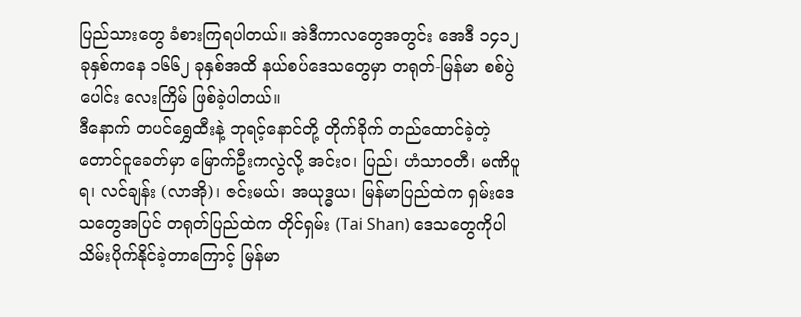ပြည်သားတွေ ခံစားကြရပါတယ်။ အဲဒီကာလတွေအတွင်း အေဒီ ၁၄၁၂ ခုနှစ်ကနေ ၁၆၆၂ ခုနှစ်အထိ နယ်စပ်ဒေသတွေမှာ တရုတ်-မြန်မာ စစ်ပွဲပေါင်း လေးကြိမ် ဖြစ်ခဲ့ပါတယ်။
ဒီနောက် တပင်ရွှေထီးနဲ့ ဘုရင့်နောင်တို့ တိုက်ခိုက် တည်ထောင်ခဲ့တဲ့ တောင်ငူခေတ်မှာ မြောက်ဦးကလွဲလို့ အင်း၀၊ ပြည်၊ ဟံသာဝတီ၊ မဏိပူရ၊ လင်ချန်း (လာအို)၊ ဇင်းမယ်၊ အယုဒ္ဓယ၊ မြန်မာပြည်ထဲက ရှမ်းဒေသတွေအပြင် တရုတ်ပြည်ထဲက တိုင်ရှမ်း (Tai Shan) ဒေသတွေကိုပါ သိမ်းပိုက်နိုင်ခဲ့တာကြောင့် မြန်မာ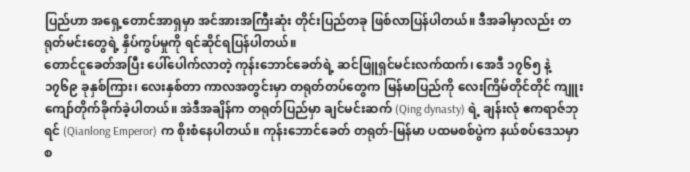ပြည်ဟာ အရှေ့တောင်အာရှမှာ အင်အားအကြီးဆုံး တိုင်းပြည်တခု ဖြစ်လာပြန်ပါတယ်။ ဒီအခါမှာလည်း တရုတ်မင်းတွေရဲ့ နှိပ်ကွပ်မှုကို ရင်ဆိုင်ရပြန်ပါတယ်။
တောင်ငူခေတ်အပြီး ပေါ်ပေါက်လာတဲ့ ကုန်းဘောင်ခေတ်ရဲ့ ဆင်ဖြူရှင်မင်းလက်ထက်၊ အေဒီ ၁၇၆၅ နဲ့ ၁၇၆၉ ခုနှစ်ကြား၊ လေးနှစ်တာ ကာလအတွင်းမှာ တရုတ်တပ်တွေက မြန်မာပြည်ကို လေးကြိမ်တိုင်တိုင် ကျူးကျော်တိုက်ခိုက်ခဲ့ပါတယ်။ အဲဒီအချိန်က တရုတ်ပြည်မှာ ချင်မင်းဆက် (Qing dynasty) ရဲ့ ချန်းလုံ ဧကရာဇ်ဘုရင် (Qianlong Emperor) က စိုးစံနေပါတယ်။ ကုန်းဘောင်ခေတ် တရုတ်-မြန်မာ ပထမစစ်ပွဲက နယ်စပ်ဒေသမှာ စ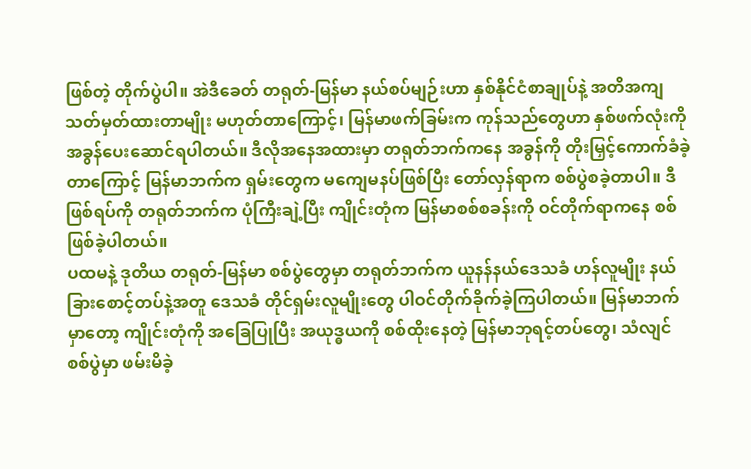ဖြစ်တဲ့ တိုက်ပွဲပါ။ အဲဒီခေတ် တရုတ်-မြန်မာ နယ်စပ်မျဉ်းဟာ နှစ်နိုင်ငံစာချုပ်နဲ့ အတိအကျ သတ်မှတ်ထားတာမျိုး မဟုတ်တာကြောင့်၊ မြန်မာဖက်ခြမ်းက ကုန်သည်တွေဟာ နှစ်ဖက်လုံးကို အခွန်ပေးဆောင်ရပါတယ်။ ဒီလိုအနေအထားမှာ တရုတ်ဘက်ကနေ အခွန်ကို တိုးမြှင့်ကောက်ခံခဲ့တာကြောင့် မြန်မာဘက်က ရှမ်းတွေက မကျေမနပ်ဖြစ်ပြီး တော်လှန်ရာက စစ်ပွဲစခဲ့တာပါ။ ဒီဖြစ်ရပ်ကို တရုတ်ဘက်က ပုံကြီးချဲ့ပြီး ကျိုင်းတုံက မြန်မာစစ်စခန်းကို ဝင်တိုက်ရာကနေ စစ်ဖြစ်ခဲ့ပါတယ်။
ပထမနဲ့ ဒုတိယ တရုတ်-မြန်မာ စစ်ပွဲတွေမှာ တရုတ်ဘက်က ယူနန်နယ်ဒေသခံ ဟန်လူမျိုး နယ်ခြားစောင့်တပ်နဲ့အတူ ဒေသခံ တိုင်ရှမ်းလူမျိုးတွေ ပါဝင်တိုက်ခိုက်ခဲ့ကြပါတယ်။ မြန်မာဘက်မှာတော့ ကျိုင်းတုံကို အခြေပြုပြီး အယုဒ္ဓယကို စစ်ထိုးနေတဲ့ မြန်မာဘုရင့်တပ်တွေ၊ သံလျင်စစ်ပွဲမှာ ဖမ်းမိခဲ့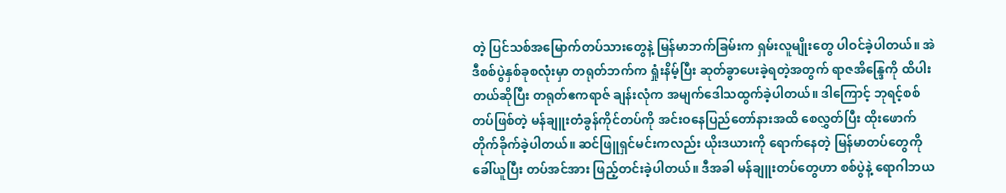တဲ့ ပြင်သစ်အမြောက်တပ်သားတွေနဲ့ မြန်မာဘက်ခြမ်းက ရှမ်းလူမျိုးတွေ ပါဝင်ခဲ့ပါတယ်။ အဲဒီစစ်ပွဲနှစ်ခုစလုံးမှာ တရုတ်ဘက်က ရှုံးနိမ့်ပြီး ဆုတ်ခွာပေးခဲ့ရတဲ့အတွက် ရာဇအိန္ဒြေကို ထိပါးတယ်ဆိုပြီး တရုတ်ဧကရာဇ် ချန်းလုံက အမျက်ဒေါသထွက်ခဲ့ပါတယ်။ ဒါကြောင့် ဘုရင့်စစ်တပ်ဖြစ်တဲ့ မန်ချူးတံခွန်ကိုင်တပ်ကို အင်းဝနေပြည်တော်နားအထိ စေလွှတ်ပြီး ထိုးဖောက်တိုက်ခိုက်ခဲ့ပါတယ်။ ဆင်ဖြူရှင်မင်းကလည်း ယိုးဒယားကို ရောက်နေတဲ့ မြန်မာတပ်တွေကို ခေါ်ယူပြီး တပ်အင်အား ဖြည့်တင်းခဲ့ပါတယ်။ ဒီအခါ မန်ချူးတပ်တွေဟာ စစ်ပွဲနဲ့ ရောဂါဘယ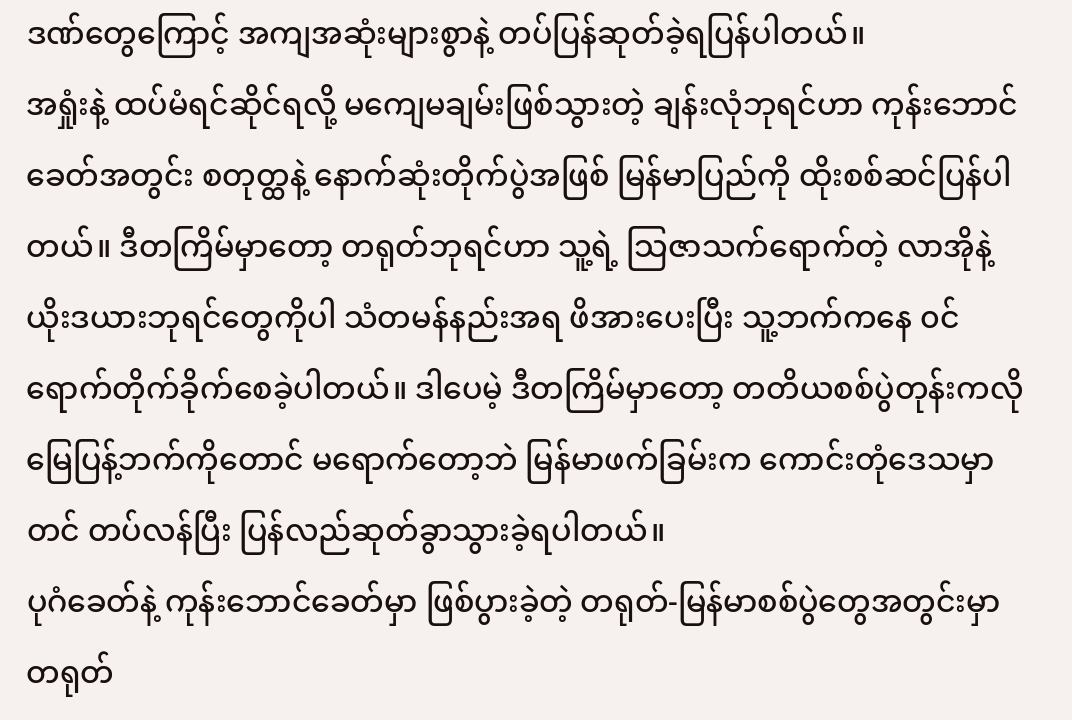ဒဏ်တွေကြောင့် အကျအဆုံးများစွာနဲ့ တပ်ပြန်ဆုတ်ခဲ့ရပြန်ပါတယ်။
အရှုံးနဲ့ ထပ်မံရင်ဆိုင်ရလို့ မကျေမချမ်းဖြစ်သွားတဲ့ ချန်းလုံဘုရင်ဟာ ကုန်းဘောင်ခေတ်အတွင်း စတုတ္ထနဲ့ နောက်ဆုံးတိုက်ပွဲအဖြစ် မြန်မာပြည်ကို ထိုးစစ်ဆင်ပြန်ပါတယ်။ ဒီတကြိမ်မှာတော့ တရုတ်ဘုရင်ဟာ သူ့ရဲ့ သြဇာသက်ရောက်တဲ့ လာအိုနဲ့ ယိုးဒယားဘုရင်တွေကိုပါ သံတမန်နည်းအရ ဖိအားပေးပြီး သူ့ဘက်ကနေ ၀င်ရောက်တိုက်ခိုက်စေခဲ့ပါတယ်။ ဒါပေမဲ့ ဒီတကြိမ်မှာတော့ တတိယစစ်ပွဲတုန်းကလို မြေပြန့်ဘက်ကိုတောင် မရောက်တော့ဘဲ မြန်မာဖက်ခြမ်းက ကောင်းတုံဒေသမှာတင် တပ်လန်ပြီး ပြန်လည်ဆုတ်ခွာသွားခဲ့ရပါတယ်။
ပုဂံခေတ်နဲ့ ကုန်းဘောင်ခေတ်မှာ ဖြစ်ပွားခဲ့တဲ့ တရုတ်-မြန်မာစစ်ပွဲတွေအတွင်းမှာ တရုတ်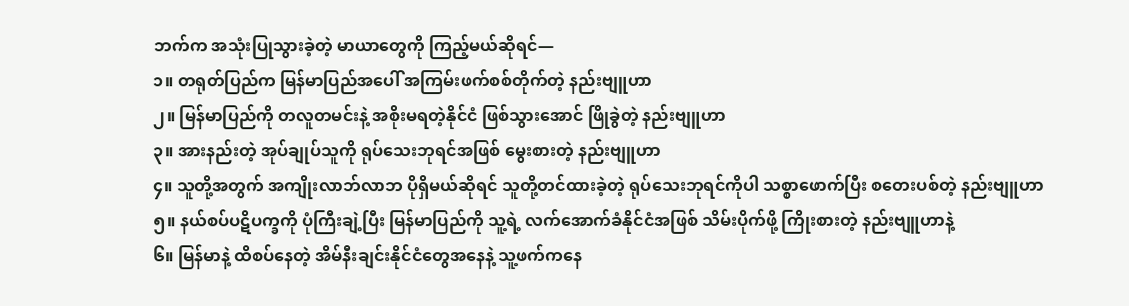ဘက်က အသုံးပြုသွားခဲ့တဲ့ မာယာတွေကို ကြည့်မယ်ဆိုရင်—
၁။ တရုတ်ပြည်က မြန်မာပြည်အပေါ် အကြမ်းဖက်စစ်တိုက်တဲ့ နည်းဗျူဟာ
၂။ မြန်မာပြည်ကို တလူတမင်းနဲ့ အစိုးမရတဲ့နိုင်ငံ ဖြစ်သွားအောင် ဖြိုခွဲတဲ့ နည်းဗျူဟာ
၃။ အားနည်းတဲ့ အုပ်ချုပ်သူကို ရုပ်သေးဘုရင်အဖြစ် မွေးစားတဲ့ နည်းဗျူဟာ
၄။ သူတို့အတွက် အကျိုးလာဘ်လာဘ ပိုရှိမယ်ဆိုရင် သူတို့တင်ထားခဲ့တဲ့ ရုပ်သေးဘုရင်ကိုပါ သစ္စာဖောက်ပြီး စတေးပစ်တဲ့ နည်းဗျူဟာ
၅။ နယ်စပ်ပဋိပက္ခကို ပုံကြီးချဲ့ပြီး မြန်မာပြည်ကို သူ့ရဲ့ လက်အောက်ခံနိုင်ငံအဖြစ် သိမ်းပိုက်ဖို့ ကြိုးစားတဲ့ နည်းဗျူဟာနဲ့
၆။ မြန်မာနဲ့ ထိစပ်နေတဲ့ အိမ်နီးချင်းနိုင်ငံတွေအနေနဲ့ သူ့ဖက်ကနေ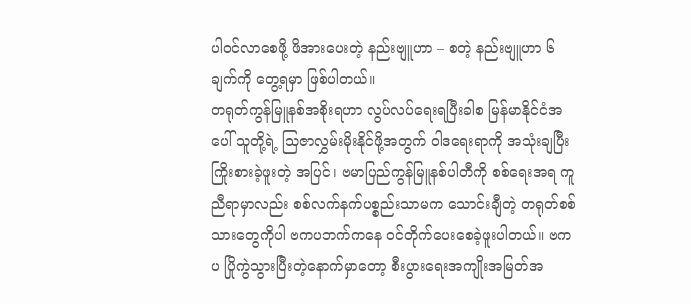ပါဝင်လာစေဖို့ ဖိအားပေးတဲ့ နည်းဗျူဟာ – စတဲ့ နည်းဗျူဟာ ၆ ချက်ကို တွေ့ရမှာ ဖြစ်ပါတယ်။
တရုတ်ကွန်မြူနစ်အစိုးရဟာ လွပ်လပ်ရေးရပြီးခါစ မြန်မာနိုင်ငံအပေါ် သူတို့ရဲ့ သြဇာလွှမ်းမိုးနိုင်ဖို့အတွက် ဝါဒရေးရာကို အသုံးချပြီး ကြိုးစားခဲ့ဖူးတဲ့ အပြင်၊ ဗမာပြည်ကွန်မြူနစ်ပါတီကို စစ်ရေးအရ ကူညီရာမှာလည်း စစ်လက်နက်ပစ္စည်းသာမက သောင်းချီတဲ့ တရုတ်စစ်သားတွေကိုပါ ဗကပဘက်ကနေ ဝင်တိုက်ပေးစေခဲ့ဖူးပါတယ်။ ဗကပ ပြိုကွဲသွားပြီးတဲ့နောက်မှာတော့ စီးပွားရေးအကျိုးအမြတ်အ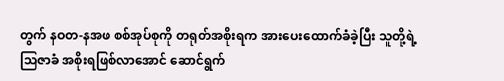တွက် နဝတ-နအဖ စစ်အုပ်စုကို တရုတ်အစိုးရက အားပေးထောက်ခံခဲ့ပြီး သူတို့ရဲ့ သြဇာခံ အစိုးရဖြစ်လာအောင် ဆောင်ရွက်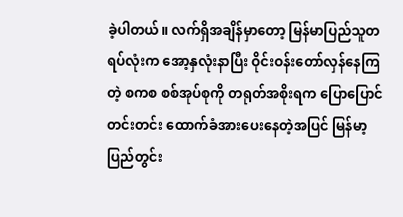ခဲ့ပါတယ်။ လက်ရှိအချိန်မှာတော့ မြန်မာပြည်သူတရပ်လုံးက အော့နှလုံးနာပြီး ဝိုင်းဝန်းတော်လှန်နေကြတဲ့ စကစ စစ်အုပ်စုကို တရုတ်အစိုးရက ပြောပြောင်တင်းတင်း ထောက်ခံအားပေးနေတဲ့အပြင် မြန်မာ့ပြည်တွင်း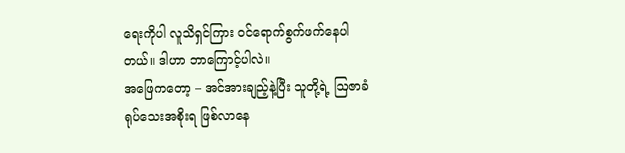ရေးကိုပါ လူသိရှင်ကြား ဝင်ရောက်စွက်ဖက်နေပါတယ်။ ဒါဟာ ဘာကြောင့်ပါလဲ။
အဖြေကတော့ – အင်အားချည့်နဲ့ပြီး သူတို့ရဲ့ ဩဇာခံ ရုပ်သေးအစိုးရ ဖြစ်လာနေ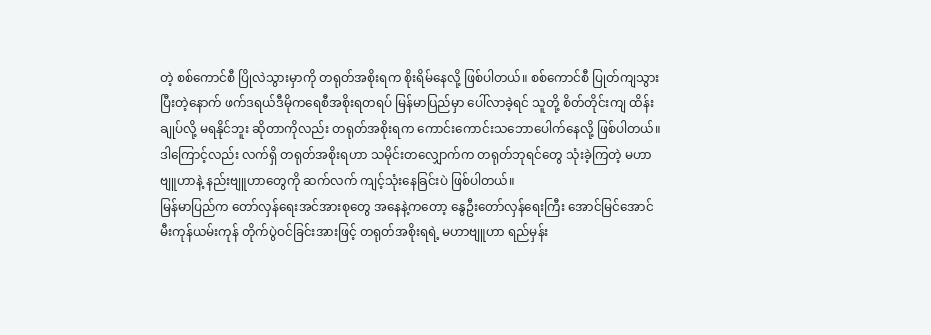တဲ့ စစ်ကောင်စီ ပြိုလဲသွားမှာကို တရုတ်အစိုးရက စိုးရိမ်နေလို့ ဖြစ်ပါတယ်။ စစ်ကောင်စီ ပြုတ်ကျသွားပြီးတဲ့နောက် ဖက်ဒရယ်ဒီမိုကရေစီအစိုးရတရပ် မြန်မာပြည်မှာ ပေါ်လာခဲ့ရင် သူတို့ စိတ်တိုင်းကျ ထိန်းချုပ်လို့ မရနိုင်ဘူး ဆိုတာကိုလည်း တရုတ်အစိုးရက ကောင်းကောင်းသဘောပေါက်နေလို့ ဖြစ်ပါတယ်။ ဒါကြောင့်လည်း လက်ရှိ တရုတ်အစိုးရဟာ သမိုင်းတလျှောက်က တရုတ်ဘုရင်တွေ သုံးခဲ့ကြတဲ့ မဟာဗျူဟာနဲ့ နည်းဗျူဟာတွေကို ဆက်လက် ကျင့်သုံးနေခြင်းပဲ ဖြစ်ပါတယ်။
မြန်မာပြည်က တော်လှန်ရေးအင်အားစုတွေ အနေနဲ့ကတော့ နွေဦးတော်လှန်ရေးကြီး အောင်မြင်အောင် မီးကုန်ယမ်းကုန် တိုက်ပွဲဝင်ခြင်းအားဖြင့် တရုတ်အစိုးရရဲ့ မဟာဗျူဟာ ရည်မှန်း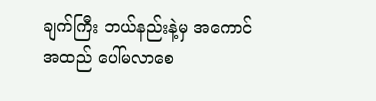ချက်ကြီး ဘယ်နည်းနဲ့မှ အကောင်အထည် ပေါ်မလာစေ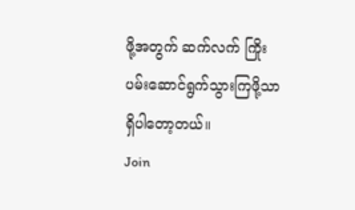ဖို့အတွက် ဆက်လက် ကြိုးပမ်းဆောင်ရွက်သွားကြဖို့သာ ရှိပါတော့တယ်။
Join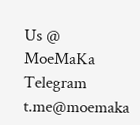Us @ MoeMaKa Telegram
t.me@moemaka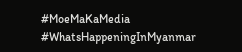#MoeMaKaMedia
#WhatsHappeningInMyanmar